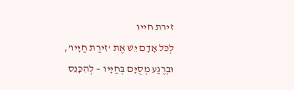זירת חייו
לְכֹּל אָדָם יֵשׁ אֶת ‘זִירַת חַיָּיו’,
וּבְרֶגַע מְסֻיָּם בְּחַיָּיו – לְהִכָּנֵס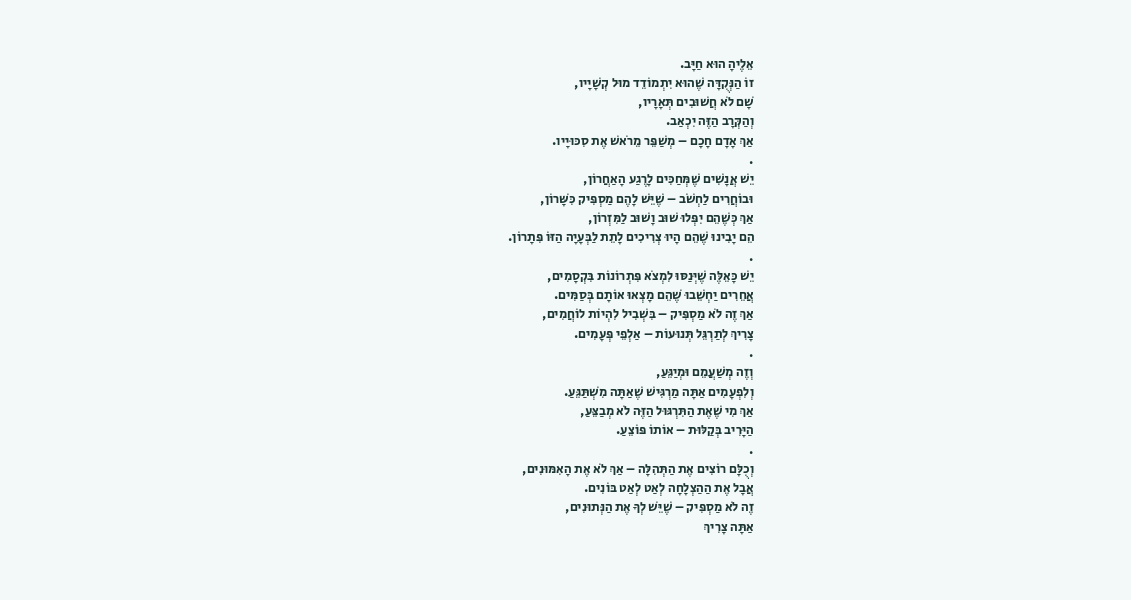אֵלֶיהָ הוּא חַיָּב.
זוֹ הַנְּקֻדָּה שֶׁהוּא יִתְמוֹדֵד מוּל קְשָׁיָיו,
שָׁם לֹא חֲשׁוּבִים תְּאָרָיו,
וְהַקְּרָב הַזֶּה יִכְאַב.
אַךְ אָדָם חָכָם – מְשַׁפֵּר מֵרֹאשׁ אֶת סִכּוּיָיו.
.
יֵשׁ אֲנָשִׁים שֶׁמְּחַכִּים לָרֶגַע הָאַחֲרוֹן,
וּבוֹחֲרִים לַחְשֹׁב – שֶׁיֵּשׁ לָהֶם מַסְפִּיק כִּשָּׁרוֹן,
אַךְ כְּשֶׁהֵם יִפְּלוּ שׁוּב וָשׁוּב לַמִּזְרוֹן,
הֵם יָבִינוּ שֶׁהֵם הָיוּ צְרִיכִים לָתֵת לַבְּעָיָה הַזּוֹ פִּתָרוֹן.
.
יֵשׁ כָּאֵלֶּה שֶׁיְּנַסּוּ לִמְצֹא פִּתְרוֹנוֹת בִּקְסָמִים,
אֲחֵרִים יַחְשֵׁבוּ שֶׁהֵם מָצְאוּ אוֹתָם בְּסַמִּים.
אַךְ זֶה לֹא מַסְפִּיק – בִּשְׁבִיל לִהְיוֹת לוֹחֲמִים,
צָרִיךְ לְתַרְגֵּל תְּנוּעוֹת – אַלְפֵי פְּעָמִים.
.
וְזֶה מְשַׁעֲמֵם וּמְיַגֵּעַ,
וְלִפְעָמִים אַתָּה מַרְגִּישׁ שֶׁאַתָּה מִשְׁתַּגֵּעַ.
אַךְ מִי שֶׁאֶת הַתִּרְגּוּל הַזֶּה לֹא מְבַצֵּעַ,
הַיָּרִיב בְּקַלּוּת – אוֹתוֹ פּוֹצֵעַ.
.
וְכֻלָּם רוֹצִים אֶת הַתְּהִלָּה – אַךְ לֹא אֶת הָאִמּוּנִים,
אֲבָל אֶת הַהַצְלָחָה לְאַט לְאַט בּוֹנִים.
זֶה לֹא מַסְפִּיק – שֶׁיֵּשׁ לְךָ אֶת הַנְּתוּנִים,
אַתָּה צָרִיךְ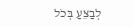לְבַצֵּעַ בְּכֹל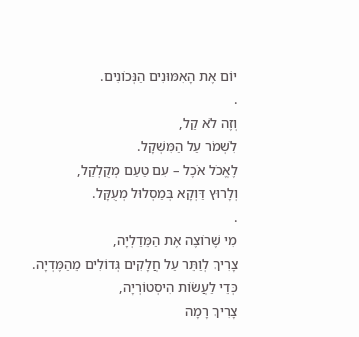יוֹם אֶת הָאִמּוּנִים הַנְּכוֹנִים.
.
וְזֶה לֹא קַל,
לִשְׁמֹר עַל הַמִּשְׁקָל.
לֶאֱכֹל אֹכֶל – עִם טַעַם מְקֻלְקַל,
וְלָרוּץ דַּוְקָא בְּמַסְלוּל מְעֻקָּל.
.
מִי שֶׁרוֹצֶה אֶת הַמֵּדַלְיָה,
צָרִיךְ לְוַתֵּר עַל חֲלָקִים גְּדוֹלִים מֵהַמֶּדְיָה.
כְּדֵי לַעֲשׂוֹת הִיסְטוֹרְיָה,
צָרִיךְ רָמָה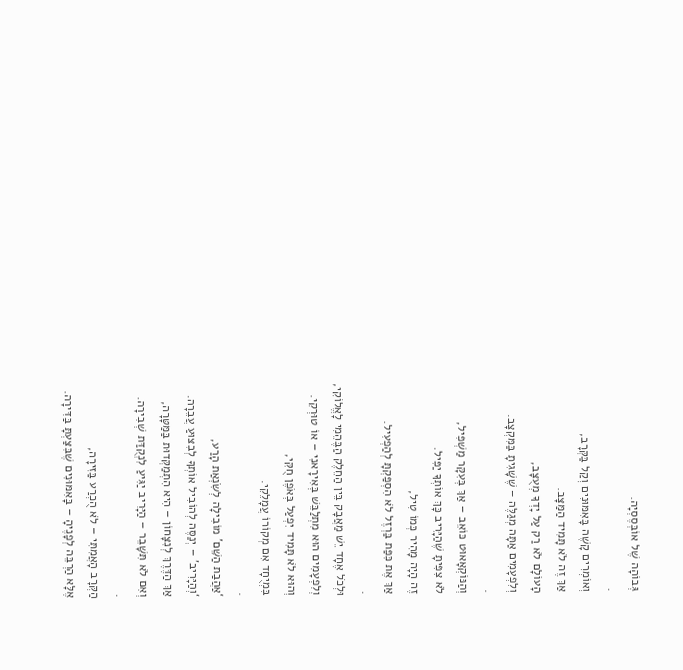גְּבוֹהָה שֶׁל אוֹבְּסֶסְיָה.
.
וְאוֹמְרִים קָשֶׁה בָּאִמּוּנִים וְקַל בַּקְּרָב,
אַךְ זֶה לֹא תָּמִיד הַמַּצָּב.
הָעוֹלָם לֹא רַק עַל יָדְךָ מְעֻצָּב,
וְלִפְעָמִים אַתָּה מְגַלֶּה – שֶׁשָּׁגִיתָ בַּמִּקְצָב.
.
וְהַנּוֹקְאָאוּט כּוֹאֵב – אַךְ בְּעִקָּר מַשְׁפִּיל,
לֹא צִפִּיתָ שֶׁהַיָּרִיב כָּךְ אוֹתְךָ יַפִּיל.
זֶה הָיָה מָהִיר כְּמוֹ טִיל,
אַךְ אֶת כִּפַּת בַּרְזֶל לֹא הִסְפַּקְתָּ לְהַפְעִיל.
.
וּלְכֹל אֶחָד יֵשׁ מַאֲבָק בֵּין הַחֵלֶק הַבֶּהֵמִי לָאֱלוֹקִי,
וְלִפְעָמִים הוּא מִתְלַבֵּשׁ בְּאִירָאנִי – אוֹ טוּרְקִי.
וְהוּא לֹא תָּמִיד יִפְעַל בְּאֹפֶן חֻקִּי,
בִּמְיֻחָד אִם מְקוֹרוֹ עֲמָלֵקִי.
.
‘אַהֲבַת הַשֵּׁם’ מוֹבִילָה לְשִׂנְאַת הָרַע,
‘וְהַיָּרִיב’ – יְנַסֶּה לְהוֹבִיל אוֹתְךָ לְבִצּוּעַ עֲבֵרָה.
אַךְ הַדֶּרֶךְ לְנִצָּחוֹן – הִיא הִתְמַקְּדוּת בַּמַּטָּרָה,
וְאִם לֹא תִּשָּׁבֵר – הַיָּרִיב יַגִּיעַ לִנְקֻדַּת שְׁבִירָה.
.
הַקְּרָב הָאֲמִתִּי – לֹא הֻכְרַע בַּזִּירָה,
אֶלָּא הַרְבֵּה לְפָנֶיהָ – בָּאִמּוּנִים שֶׁבִּצַּעְתָּ בַּדִּירָה.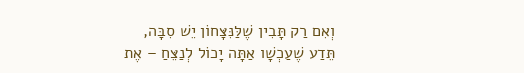וְאִם רַק תָּבִין שֶׁלַּנִּצָּחוֹן יֵשׁ סִבָּה,
תֵּדַע שֶׁעַכְשָׁו אַתָּה יָכוֹל לְנַצֵּחַ – אֶת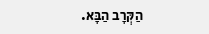הַקְּרָב הַבָּא.